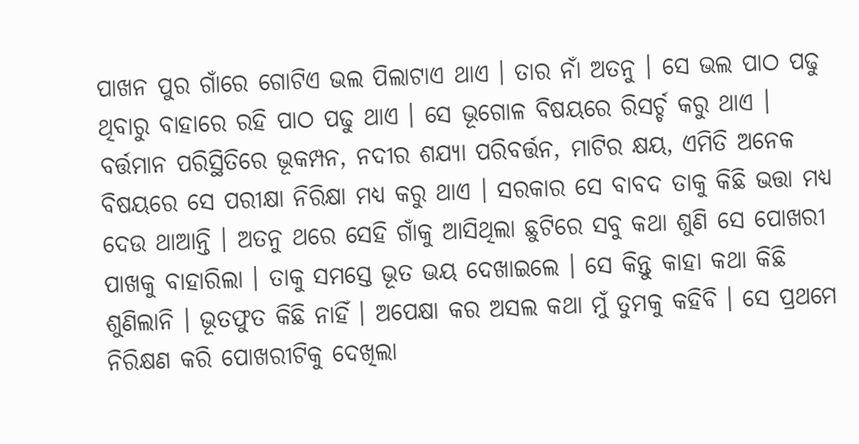ପାଖନ ପୁର ଗାଁରେ ଗୋଟିଏ ଭଲ ପିଲାଟାଏ ଥାଏ । ତାର ନାଁ ଅତନୁ । ସେ ଭଲ ପାଠ ପଢୁ ଥିବାରୁ ବାହାରେ ରହି ପାଠ ପଢୁ ଥାଏ । ସେ ଭୂଗୋଳ ବିଷୟରେ ରିସର୍ଚ୍ଚ କରୁ ଥାଏ । ବର୍ତ୍ତମାନ ପରିସ୍ଥିତିରେ ଭୂକମ୍ପନ, ନଦୀର ଶଯ୍ୟା ପରିବର୍ତ୍ତନ, ମାଟିର କ୍ଷୟ, ଏମିତି ଅନେକ ବିଷୟରେ ସେ ପରୀକ୍ଷା ନିରିକ୍ଷା ମଧ୍ୟ କରୁ ଥାଏ । ସରକାର ସେ ବାବଦ ତାକୁ କିଛି ଭତ୍ତା ମଧ୍ୟ ଦେଉ ଥାଆନ୍ତି । ଅତନୁ ଥରେ ସେହି ଗାଁକୁ ଆସିଥିଲା ଛୁଟିରେ ସବୁ କଥା ଶୁଣି ସେ ପୋଖରୀ ପାଖକୁ ବାହାରିଲା । ତାକୁ ସମସ୍ତେ ଭୂତ ଭୟ ଦେଖାଇଲେ । ସେ କିନ୍ତୁ କାହା କଥା କିଛି ଶୁଣିଲାନି । ଭୂତଫୁତ କିଛି ନାହିଁ । ଅପେକ୍ଷା କର ଅସଲ କଥା ମୁଁ ତୁମକୁ କହିବି । ସେ ପ୍ରଥମେ ନିରିକ୍ଷଣ କରି ପୋଖରୀଟିକୁ ଦେଖିଲା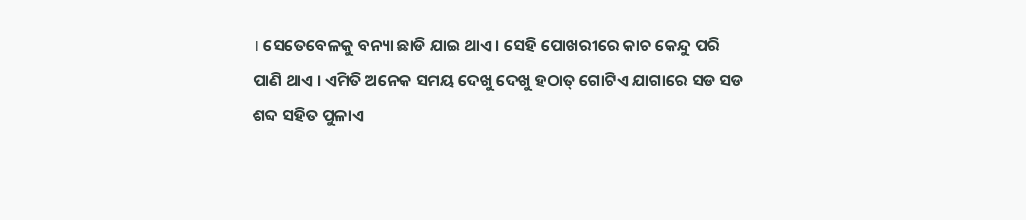। ସେତେବେଳକୁ ବନ୍ୟା ଛାଡି ଯାଇ ଥାଏ । ସେହି ପୋଖରୀରେ କାଚ କେନ୍ଦୁ ପରି ପାଣି ଥାଏ । ଏମିତି ଅନେକ ସମୟ ଦେଖୁ ଦେଖୁ ହଠାତ୍ ଗୋଟିଏ ଯାଗାରେ ସଡ ସଡ ଶବ୍ଦ ସହିତ ପୁଳାଏ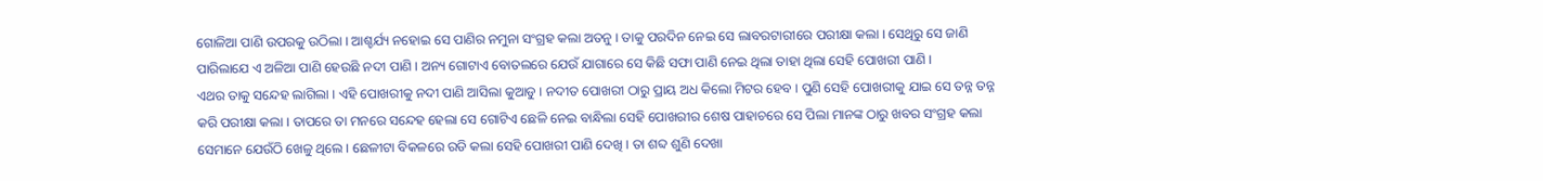ଗୋଳିଆ ପାଣି ଉପରକୁ ଉଠିଲା । ଆଶ୍ଚର୍ଯ୍ୟ ନହୋଇ ସେ ପାଣିର ନମୁନା ସଂଗ୍ରହ କଲା ଅତନୁ । ତାକୁ ପରଦିନ ନେଇ ସେ ଲାବରଟାରୀରେ ପରୀକ୍ଷା କଲା । ସେଥିରୁ ସେ ଜାଣି ପାରିଲାଯେ ଏ ଅଳିଆ ପାଣି ହେଉଛି ନଦୀ ପାଣି । ଅନ୍ୟ ଗୋଟାଏ ବୋତଲରେ ଯେଉଁ ଯାଗାରେ ସେ କିଛି ସଫା ପାଣି ନେଇ ଥିଲା ତାହା ଥିଲା ସେହି ପୋଖରୀ ପାଣି ।
ଏଥର ତାକୁ ସନ୍ଦେହ ଲାଗିଲା । ଏହି ପୋଖରୀକୁ ନଦୀ ପାଣି ଆସିଲା କୁଆଡୁ । ନଦୀତ ପୋଖରୀ ଠାରୁ ପ୍ରାୟ ଅଧ କିଲୋ ମିଟର ହେବ । ପୁଣି ସେହି ପୋଖରୀକୁ ଯାଇ ସେ ତନ୍ନ ତନ୍ନ କରି ପରୀକ୍ଷା କଲା । ତାପରେ ତା ମନରେ ସନ୍ଦେହ ହେଲା ସେ ଗୋଟିଏ ଛେଳି ନେଇ ବାନ୍ଧିଲା ସେହି ପୋଖରୀର ଶେଷ ପାହାଚରେ ସେ ପିଲା ମାନଙ୍କ ଠାରୁ ଖବର ସଂଗ୍ରହ କଲା ସେମାନେ ଯେଉଁଠି ଖେଳୁ ଥିଲେ । ଛେଳୀଟା ବିକଳରେ ରଡି କଲା ସେହି ପୋଖରୀ ପାଣି ଦେଖି । ତା ଶବ୍ଦ ଶୁଣି ଦେଖା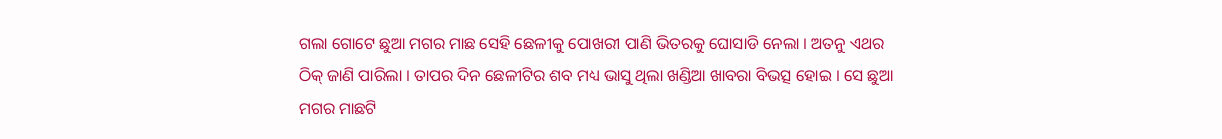ଗଲା ଗୋଟେ ଛୁଆ ମଗର ମାଛ ସେହି ଛେଳୀକୁ ପୋଖରୀ ପାଣି ଭିତରକୁ ଘୋସାଡି ନେଲା । ଅତନୁ ଏଥର ଠିକ୍ ଜାଣି ପାରିଲା । ତାପର ଦିନ ଛେଳୀଟିର ଶବ ମଧ୍ୟ ଭାସୁ ଥିଲା ଖଣ୍ଡିଆ ଖାବରା ବିଭତ୍ସ ହୋଇ । ସେ ଛୁଆ ମଗର ମାଛଟି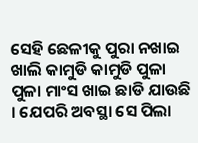ସେହି ଛେଳୀକୁ ପୁରା ନଖାଇ ଖାଲି କାମୁଡି କାମୁଡି ପୁଳା ପୁଳା ମାଂସ ଖାଇ ଛାଡି ଯାଉଛି । ଯେପରି ଅବସ୍ଥା ସେ ପିଲା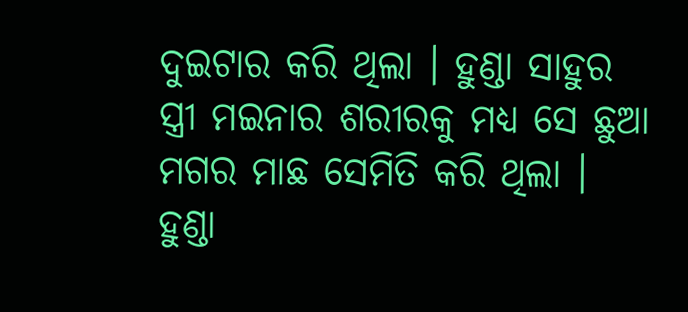ଦୁଇଟାର କରି ଥିଲା । ହୁଣ୍ଡା ସାହୁର ସ୍ତ୍ରୀ ମଇନାର ଶରୀରକୁ ମଧ୍ୟ ସେ ଛୁଆ ମଗର ମାଛ ସେମିତି କରି ଥିଲା । ହୁଣ୍ଡା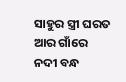ସାହୁର ସ୍ତ୍ରୀ ଘରତ ଆର ଗାଁରେ ନଦୀ ବନ୍ଧ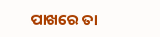ପାଖରେ ତା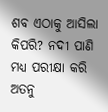ଶବ ଏଠାକୁ ଆସିଲା କିପରି? ନଦୀ ପାଣି ମଧ୍ୟ ପରୀକ୍ଷା କରି ଅତନୁ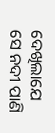ଦେଖିଲାଯେ ସେ ନଦୀ ପାଣି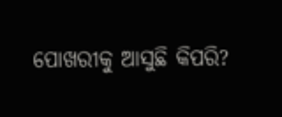ପୋଖରୀକୁ ଆସୁଛି କିପରି?